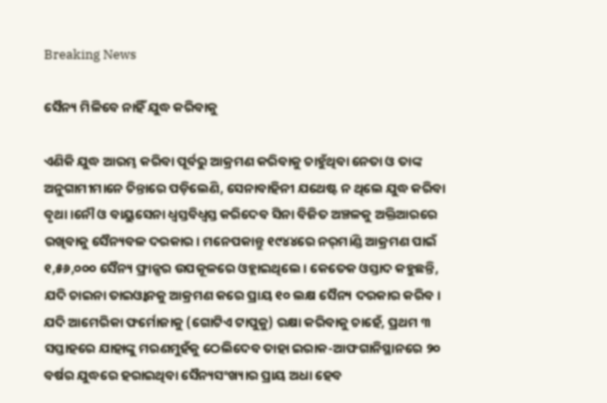Breaking News

ସୈନ୍ୟ ମିଳିବେ ନାହିଁ ଯୁଦ୍ଧ କରିବାକୁ

ଏଣିକି ଯୁଦ୍ଧ ଆରମ୍ଭ କରିବା ପୂର୍ବରୁ ଆକ୍ରମଣ କରିବାକୁ ଚାହୁଁଥିବା ନେତା ଓ ତାଙ୍କ ଅନୁଗାମୀମାନେ ଚିନ୍ତାରେ ପଡ଼ିଲେଣି, ସେନାବାହିନୀ ଯଥେଷ୍ଟ ନ ଥିଲେ ଯୁଦ୍ଧ କରିବା ବୃଥା।ନୌ ଓ ବାୟୁସେନା ଧ୍ୱସ୍ତବିଧ୍ୱସ୍ତ କରିଦେବ ସିନା ବିଜିତ ଅଞ୍ଚଳକୁ ଅକ୍ତିଆରରେ ରଖିବାକୁ ସୈନ୍ୟବଳ ଦରକାର। ମନେପକାନ୍ତୁ ୧୯୪୪ରେ ନର୍‌ମାଣ୍ଡି ଆକ୍ରମଣ ପାଇଁ ୧,୫୬,୦୦୦ ସୈନ୍ୟ ଫ୍ରାନ୍ସର ଉପକୂଳରେ ଓହ୍ଲାଇଥିଲେ। କେତେକ ଓସ୍ତାଦ କହୁଛନ୍ତି, ଯଦି ଚାଇନା ତାଇଓ୍ବାନକୁ ଆକ୍ରମଣ କରେ ପ୍ରାୟ ୧୦ ଲକ୍ଷ ସୈନ୍ୟ ଦରକାର କରିବ। ଯଦି ଆମେରିକା ଫର୍ମୋଜାକୁ (ଗୋଟିଏ ଟାପୁକୁ) ରକ୍ଷା କରିବାକୁ ଚାହେଁ, ପ୍ରଥମ ୩ ସପ୍ତାହରେ ଯାହାଙ୍କୁ ମରଣମୁହଁକୁ ଠେଲିଦେବ ତାହା ଇରାକ-ଆଫଗାନିସ୍ଥାନରେ ୨୦ ବର୍ଷର ଯୁଦ୍ଧରେ ହରାଇଥିବା ସୈନ୍ୟସଂଖ୍ୟାର ପ୍ରାୟ ଅଧା ହେବ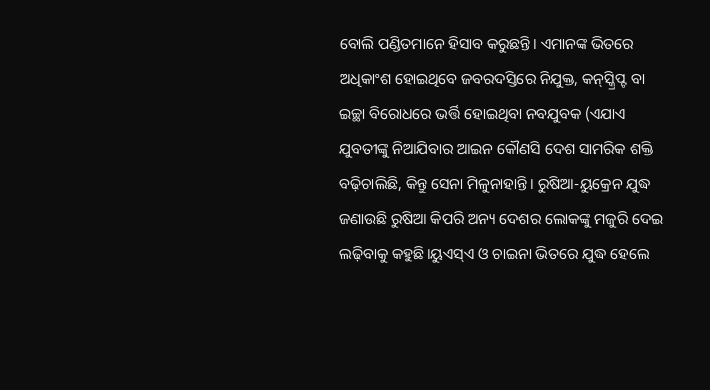ବୋଲି ପଣ୍ଡିତମାନେ ହିସାବ କରୁଛନ୍ତି। ଏମାନଙ୍କ ଭିତରେ ଅଧିକାଂଶ ହୋଇଥିବେ ଜବରଦସ୍ତିରେ ନିଯୁକ୍ତ, କନ୍‌ସ୍କ୍ରିପ୍ଟ ବା ଇଚ୍ଛା ବିରୋଧରେ ଭର୍ତ୍ତି ହୋଇଥିବା ନବଯୁବକ (ଏଯାଏ ଯୁବତୀଙ୍କୁ ନିଆଯିବାର ଆଇନ କୌଣସି ଦେଶ ସାମରିକ ଶକ୍ତି ବଢ଼ିଚାଲିଛି, କିନ୍ତୁ ସେନା ମିଳୁନାହାନ୍ତି। ରୁଷିଆ-ୟୁକ୍ରେନ ଯୁଦ୍ଧ ଜଣାଉଛି ରୁଷିଆ କିପରି ଅନ୍ୟ ଦେଶର ଲୋକଙ୍କୁ ମଜୁରି ଦେଇ ଲଢ଼ିବାକୁ କହୁଛି।ୟୁଏସ୍‌ଏ ଓ ଚାଇନା ଭିତରେ ଯୁଦ୍ଧ ହେଲେ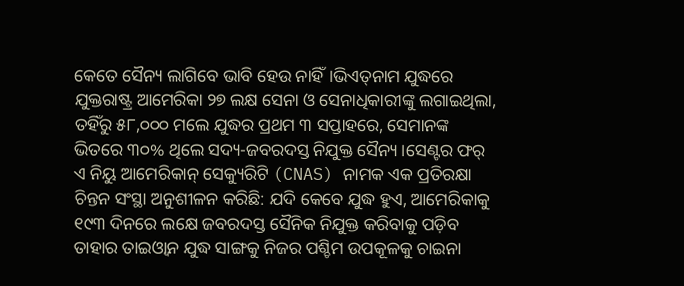କେତେ ସୈନ୍ୟ ଲାଗିବେ ଭାବି ହେଉ ନାହିଁ।ଭିଏତ୍‌ନାମ ଯୁଦ୍ଧରେ ଯୁକ୍ତରାଷ୍ଟ୍ର ଆମେରିକା ୨୭ ଲକ୍ଷ ସେନା ଓ ସେନାଧିକାରୀଙ୍କୁ ଲଗାଇଥିଲା, ତହିଁରୁ ୫୮,୦୦୦ ମଲେ ଯୁଦ୍ଧର ପ୍ରଥମ ୩ ସପ୍ତାହରେ, ସେମାନଙ୍କ ଭିତରେ ୩୦% ଥିଲେ ସଦ୍ୟ-ଜବରଦସ୍ତ ନିଯୁକ୍ତ ସୈନ୍ୟ।ସେଣ୍ଟର ଫର୍‌ ଏ ନିୟୁ ଆମେରିକାନ୍‌ ସେକ୍ୟୁରିଟି (CNAS) ନାମକ ଏକ ପ୍ରତିରକ୍ଷା ଚିନ୍ତନ ସଂସ୍ଥା ଅନୁଶୀଳନ କରିଛି: ଯଦି କେବେ ଯୁଦ୍ଧ ହୁଏ, ଆମେରିକାକୁ ୧୯୩ ଦିନରେ ଲକ୍ଷେ ଜବରଦସ୍ତ ସୈନିକ ନିଯୁକ୍ତ କରିବାକୁ ପଡ଼ିବ ତାହାର ତାଇଓ୍ବାନ ଯୁଦ୍ଧ ସାଙ୍ଗକୁ ନିଜର ପଶ୍ଚିମ ଉପକୂଳକୁ ଚାଇନା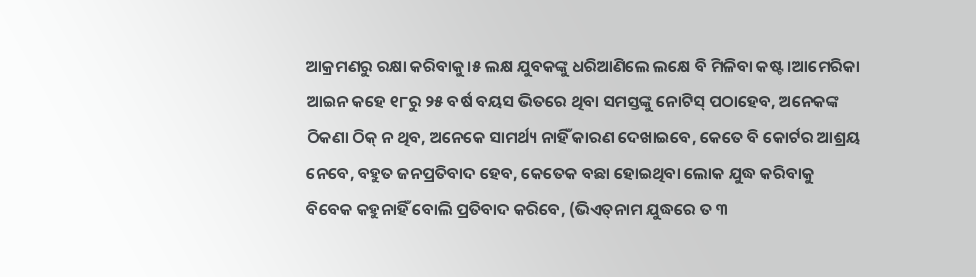ଆକ୍ରମଣରୁ ରକ୍ଷା କରିବାକୁ।୫ ଲକ୍ଷ ଯୁବକଙ୍କୁ ଧରିଆଣିଲେ ଲକ୍ଷେ ବି ମିଳିବା କଷ୍ଟ।ଆମେରିକା ଆଇନ କହେ ୧୮ରୁ ୨୫ ବର୍ଷ ବୟସ ଭିତରେ ଥିବା ସମସ୍ତଙ୍କୁ ନୋଟିସ୍‌ ପଠାହେବ, ଅନେକଙ୍କ ଠିକଣା ଠିକ୍‌ ନ ଥିବ, ଅନେକେ ସାମର୍ଥ୍ୟ ନାହିଁ କାରଣ ଦେଖାଇବେ, କେତେ ବି କୋର୍ଟର ଆଶ୍ରୟ ନେବେ, ବହୁତ ଜନପ୍ରତିବାଦ ହେବ, କେତେକ ବଛା ହୋଇଥିବା ଲୋକ ଯୁଦ୍ଧ କରିବାକୁ ବିବେକ କହୁନାହିଁ ବୋଲି ପ୍ରତିବାଦ କରିବେ, (ଭିଏତ୍‌ନାମ ଯୁଦ୍ଧରେ ତ ୩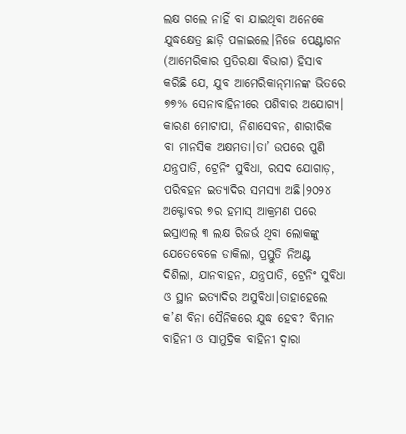ଲକ୍ଷ ଗଲେ ନାହିଁ ବା ଯାଇଥିବା ଅନେକେ ଯୁଦ୍ଧକ୍ଷେତ୍ର ଛାଡ଼ି ପଳାଇଲେ।ନିଜେ ପେଣ୍ଟାଗନ (ଆମେରିକାର ପ୍ରତିରକ୍ଷା ବିଭାଗ) ହିସାବ କରିଛି ଯେ, ଯୁବ ଆମେରିକାନ୍‌ମାନଙ୍କ ଭିତରେ ୭୭% ସେନାବାହିନୀରେ ପଶିବାର ଅଯୋଗ୍ୟ। କାରଣ ମୋଟାପା, ନିଶାସେବନ, ଶାରୀରିକ ବା ମାନସିକ ଅକ୍ଷମତା।ତା’ ଉପରେ ପୁଣି ଯନ୍ତ୍ରପାତି, ଟ୍ରେନିଂ ସୁବିଧା, ରସଦ ଯୋଗାଡ଼, ପରିବହନ ଇତ୍ୟାଦିର ସମସ୍ୟା ଅଛି।୨୦୨୪ ଅକ୍ଟୋବର ୭ର ହମାସ୍‌ ଆକ୍ରମଣ ପରେ ଇସ୍ରାଏଲ୍‌ ୩ ଲକ୍ଷ ରିଜର୍ଭ ଥିବା ଲୋକଙ୍କୁ ଯେତେବେଳେ ଡାକିଲା, ପ୍ରସ୍ତୁତି ନିଅଣ୍ଟ ଦିଶିଲା, ଯାନବାହନ, ଯନ୍ତ୍ରପାତି, ଟ୍ରେନିଂ ସୁବିଧା ଓ ସ୍ଥାନ ଇତ୍ୟାଦିର ଅସୁବିଧା।ତାହାହେଲେ କ’ଣ ବିନା ସୈନିକରେ ଯୁଦ୍ଧ ହେବ? ବିମାନ ବାହିନୀ ଓ ସାମୁଦ୍ରିକ ବାହିନୀ ଦ୍ୱାରା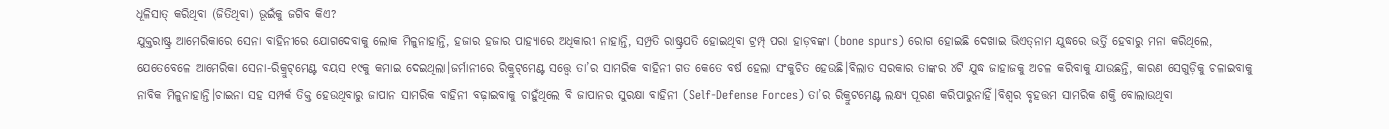ଧୂଳିସାତ୍‌ କରିଥିବା (ଜିତିଥିବା) ଭୂଇଁକୁ ଜଗିବ କିଏ?
ଯୁକ୍ତରାଷ୍ଟ୍ର ଆମେରିକାରେ ସେନା ବାହିନୀରେ ଯୋଗଦେବାକୁ ଲୋକ ମିଳୁନାହାନ୍ତି, ହଜାର ହଜାର ପାହ୍ୟାରେ ଅଧିକାରୀ ନାହାନ୍ତି, ସମ୍ପ୍ରତି ରାଷ୍ଟ୍ରପତି ହୋଇଥିବା ଟ୍ରମ୍ପ୍‌ ପରା ହାଡ଼ବଙ୍କା (bone spurs) ରୋଗ ହୋଇଛି ଦେଖାଇ ଭିଏତ୍‌ନାମ ଯୁଦ୍ଧରେ ଭର୍ତ୍ତି ହେବାରୁ ମନା କରିଥିଲେ, ଯେତେବେଳେ ଆମେରିକା ସେନା-ରିକ୍ରୁଟ୍‌ମେଣ୍ଟ ବୟସ ୧୯କୁ କମାଇ ଦେଇଥିଲା।ଜର୍ମାନୀରେ ରିକ୍ରୁଟ୍‌ମେଣ୍ଟ ସତ୍ତ୍ୱେ ତା’ର ସାମରିକ ବାହିନୀ ଗତ କେତେ ବର୍ଷ ହେଲା ସଂକୁଚିତ ହେଉଛି।ବିଲାତ ସରକାର ତାଙ୍କର ୪ଟି ଯୁଦ୍ଧ ଜାହାଜକୁ ଅଚଳ କରିବାକୁ ଯାଉଛନ୍ତି, କାରଣ ସେଗୁଡ଼ିକୁ ଚଳାଇବାକୁ ନାବିକ ମିଳୁନାହାନ୍ତି।ଚାଇନା ସହ ସମ୍ପର୍କ ତିକ୍ତ ହେଉଥିବାରୁ ଜାପାନ ସାମରିକ ବାହିନୀ ବଢ଼ାଇବାକୁ ଚାହୁଁଥିଲେ ବି ଜାପାନର ସୁରକ୍ଷା ବାହିନୀ (Self-Defense Forces) ତା’ର ରିକ୍ରୁଟମେଣ୍ଟ ଲକ୍ଷ୍ୟ ପୂରଣ କରିପାରୁନାହିଁ।ବିଶ୍ୱର ବୃହତ୍ତମ ସାମରିକ ଶକ୍ତି ବୋଲାଉଥିବା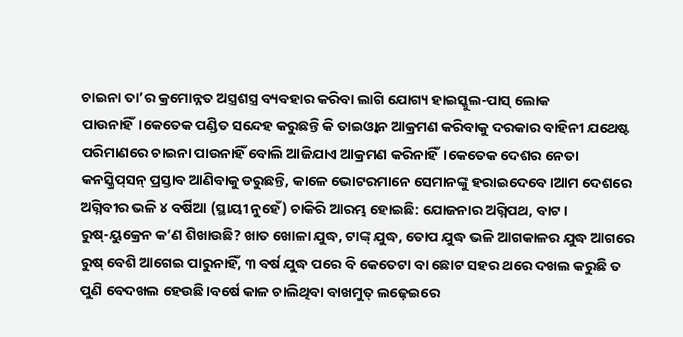ଚାଇନା ତା’ର କ୍ରମୋନ୍ନତ ଅସ୍ତ୍ରଶସ୍ତ୍ର ବ୍ୟବହାର କରିବା ଲାଗି ଯୋଗ୍ୟ ହାଇସ୍କୁଲ-ପାସ୍‌ ଲୋକ ପାଉନାହିଁ।କେତେକ ପଣ୍ଡିତ ସନ୍ଦେହ କରୁଛନ୍ତି କି ତାଇଓ୍ବାନ ଆକ୍ରମଣ କରିବାକୁ ଦରକାର ବାହିନୀ ଯଥେଷ୍ଟ ପରିମାଣରେ ଚାଇନା ପାଉନାହିଁ ବୋଲି ଆଜିଯାଏ ଆକ୍ରମଣ କରିନାହିଁ।କେତେକ ଦେଶର ନେତା କନସ୍କ୍ରିପ୍‌ସନ୍‌ ପ୍ରସ୍ତାବ ଆଣିବାକୁ ଡରୁଛନ୍ତି, କାଳେ ଭୋଟରମାନେ ସେମାନଙ୍କୁ ହରାଇଦେବେ।ଆମ ଦେଶରେ ଅଗ୍ନିବୀର ଭଳି ୪ ବର୍ଷିଆ (ସ୍ଥାୟୀ ନୁହେଁ) ଚାକିରି ଆରମ୍ଭ ହୋଇଛି: ଯୋଜନାର ଅଗ୍ନିପଥ, ବାଟ। ରୁଷ୍‌-ୟୁକ୍ରେନ କ’ଣ ଶିଖାଉଛି? ଖାତ ଖୋଳା ଯୁଦ୍ଧ, ଟାଙ୍କ୍‌ ଯୁଦ୍ଧ, ତୋପ ଯୁଦ୍ଧ ଭଳି ଆଗକାଳର ଯୁଦ୍ଧ ଆଗରେ ରୁଷ୍‌ ବେଶି ଆଗେଇ ପାରୁନାହିଁ, ୩ ବର୍ଷ ଯୁଦ୍ଧ ପରେ ବି କେତେଟା ବା ଛୋଟ ସହର ଥରେ ଦଖଲ କରୁଛି ତ ପୁଣି ବେଦଖଲ ହେଉଛି।ବର୍ଷେ କାଳ ଚାଲିଥିବା ବାଖମୁତ୍‌ ଲଢ଼େଇରେ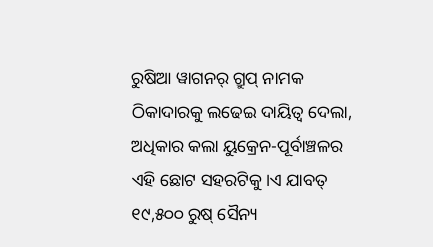ରୁଷିଆ ୱାଗନର୍‌ ଗ୍ରୁପ୍‌ ନାମକ ଠିକାଦାରକୁ ଲଢେଇ ଦାୟିତ୍ୱ ଦେଲା, ଅଧିକାର କଲା ୟୁକ୍ରେନ-ପୂର୍ବାଞ୍ଚଳର ଏହି ଛୋଟ ସହରଟିକୁ।ଏ ଯାବତ୍‌ ୧୯,୫୦୦ ରୁଷ୍‌ ସୈନ୍ୟ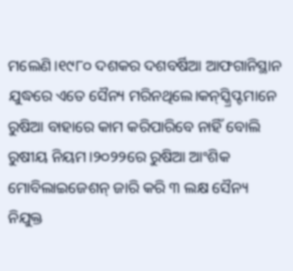ମଲେଣି।୧୯୮୦ ଦଶକର ଦଶବର୍ଷିଆ ଆଫଗାନିସ୍ଥାନ ଯୁଦ୍ଧରେ ଏତେ ସୈନ୍ୟ ମରିନଥିଲେ।କନ୍‌ସ୍କ୍ରିପ୍ଟମାନେ ରୁଷିଆ ବାହାରେ କାମ କରିପାରିବେ ନାହିଁ ବୋଲି ରୁଷୀୟ ନିୟମ।୨୦୨୨ରେ ରୁଷିଆ ଆଂଶିକ ମୋବିଲାଇଜେଶନ୍‌ ଜାରି କରି ୩ ଲକ୍ଷ ସୈନ୍ୟ ନିଯୁକ୍ତ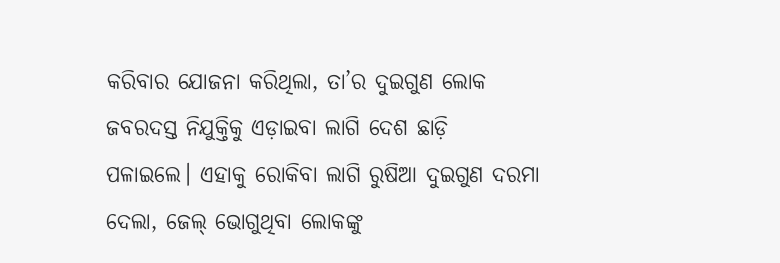କରିବାର ଯୋଜନା କରିଥିଲା, ତା’ର ଦୁଇଗୁଣ ଲୋକ ଜବରଦସ୍ତ ନିଯୁକ୍ତିକୁ ଏଡ଼ାଇବା ଲାଗି ଦେଶ ଛାଡ଼ି ପଳାଇଲେ। ଏହାକୁ ରୋକିବା ଲାଗି ରୁଷିଆ ଦୁଇଗୁଣ ଦରମା ଦେଲା, ଜେଲ୍‌ ଭୋଗୁଥିବା ଲୋକଙ୍କୁ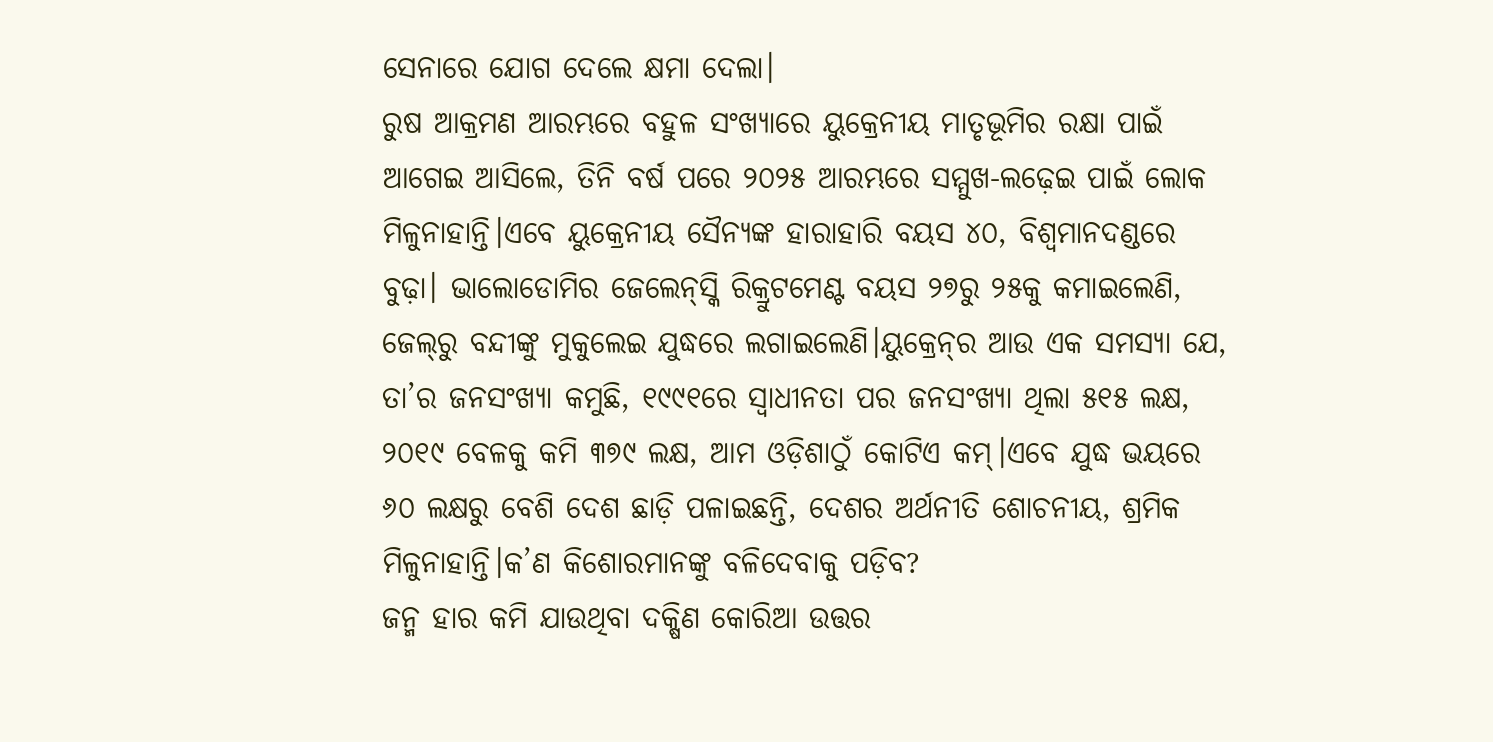ସେନାରେ ଯୋଗ ଦେଲେ କ୍ଷମା ଦେଲା।
ରୁଷ ଆକ୍ରମଣ ଆରମ୍ଭରେ ବହୁଳ ସଂଖ୍ୟାରେ ୟୁକ୍ରେନୀୟ ମାତୃଭୂମିର ରକ୍ଷା ପାଇଁ ଆଗେଇ ଆସିଲେ, ତିନି ବର୍ଷ ପରେ ୨୦୨୫ ଆରମ୍ଭରେ ସମ୍ମୁଖ-ଲଢ଼େଇ ପାଇଁ ଲୋକ ମିଳୁନାହାନ୍ତି।ଏବେ ୟୁକ୍ରେନୀୟ ସୈନ୍ୟଙ୍କ ହାରାହାରି ବୟସ ୪୦, ବିଶ୍ୱମାନଦଣ୍ଡରେ ବୁଢ଼ା। ଭାଲୋଡୋମିର ଜେଲେନ୍‌ସ୍କି ରିକ୍ରୁଟମେଣ୍ଟ ବୟସ ୨୭ରୁ ୨୫କୁ କମାଇଲେଣି, ଜେଲ୍‌ରୁ ବନ୍ଦୀଙ୍କୁ ମୁକୁଲେଇ ଯୁଦ୍ଧରେ ଲଗାଇଲେଣି।ୟୁକ୍ରେନ୍‌ର ଆଉ ଏକ ସମସ୍ୟା ଯେ, ତା’ର ଜନସଂଖ୍ୟା କମୁଛି, ୧୯୯୧ରେ ସ୍ବାଧୀନତା ପର ଜନସଂଖ୍ୟା ଥିଲା ୫୧୫ ଲକ୍ଷ, ୨୦୧୯ ବେଳକୁ କମି ୩୭୯ ଲକ୍ଷ, ଆମ ଓଡ଼ିଶାଠୁଁ କୋଟିଏ କମ୍‌।ଏବେ ଯୁଦ୍ଧ ଭୟରେ ୬୦ ଲକ୍ଷରୁ ବେଶି ଦେଶ ଛାଡ଼ି ପଳାଇଛନ୍ତି, ଦେଶର ଅର୍ଥନୀତି ଶୋଚନୀୟ, ଶ୍ରମିକ ମିଳୁନାହାନ୍ତି।କ’ଣ କିଶୋରମାନଙ୍କୁ ବଳିଦେବାକୁ ପଡ଼ିବ?
ଜନ୍ମ ହାର କମି ଯାଉଥିବା ଦକ୍ଷିଣ କୋରିଆ ଉତ୍ତର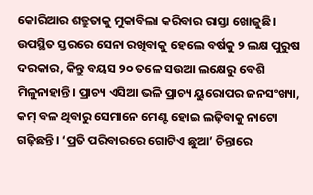କୋରିଆର ଶତ୍ରୁତାକୁ ମୁକାବିଲା କରିବାର ରାସ୍ତା ଖୋଜୁଛି। ଉପସ୍ଥିତ ସ୍ତରରେ ସେନା ରଖିବାକୁ ହେଲେ ବର୍ଷକୁ ୨ ଲକ୍ଷ ପୁରୁଷ ଦରକାର, କିନ୍ତୁ ବୟସ ୨୦ ତଳେ ସଉଆ ଲକ୍ଷେରୁ ବେଶି ମିଳୁନାହାନ୍ତି। ପ୍ରାଚ୍ୟ ଏସିଆ ଭଳି ପ୍ରାଚ୍ୟ ୟୁରୋପର ଜନସଂଖ୍ୟା, କମ୍‌ ବଳ ଥିବାରୁ ସେମାନେ ମେଣ୍ଟ ହୋଇ ଲଢ଼ିବାକୁ ନାଟୋ ଗଢ଼ିଛନ୍ତି। ‘ପ୍ରତି ପରିବାରରେ ଗୋଟିଏ ଛୁଆ’ ଚିନ୍ତାରେ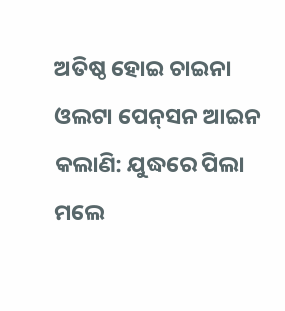ଅତିଷ୍ଠ ହୋଇ ଚାଇନା ଓଲଟା ପେନ୍‌ସନ ଆଇନ କଲାଣି: ଯୁଦ୍ଧରେ ପିଲା ମଲେ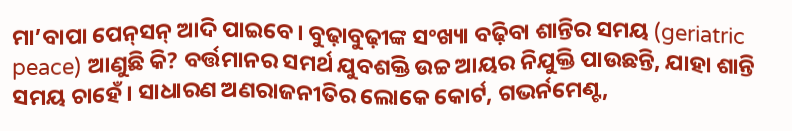ମା’ବାପା ପେନ୍‌ସନ୍‌ ଆଦି ପାଇବେ। ବୁଢ଼ାବୁଢ଼ୀଙ୍କ ସଂଖ୍ୟା ବଢ଼ିବା ଶାନ୍ତିର ସମୟ (geriatric peace) ଆଣୁଛି କି? ବର୍ତ୍ତମାନର ସମର୍ଥ ଯୁବଶକ୍ତି ଉଚ୍ଚ ଆୟର ନିଯୁକ୍ତି ପାଉଛନ୍ତି, ଯାହା ଶାନ୍ତି ସମୟ ଚାହେଁ। ସାଧାରଣ ଅଣରାଜନୀତିର ଲୋକେ କୋର୍ଟ, ଗଭର୍ନମେଣ୍ଟ,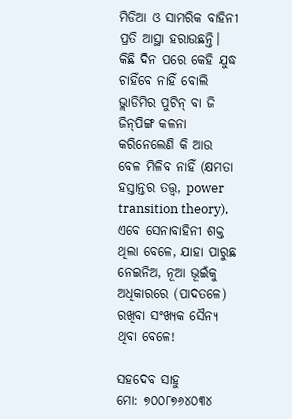ମିଡିଆ ଓ ସାମରିକ ବାହିନୀ ପ୍ରତି ଆସ୍ଥା ହରାଉଛନ୍ତି। କିଛି ଦିନ ପରେ କେହି ଯୁଦ୍ଧ ଚାହିଁବେ ନାହିଁ ବୋଲି ଭ୍ଲାଡିମିର ପୁଟିନ୍‌ ବା ଜି ଜିନ୍‌ପିଙ୍ଗ କଳନା କରିନେଲେଣି କି ଆଉ ବେଳ ମିଳିବ ନାହିଁ (କ୍ଷମତା ହସ୍ତାନ୍ତର ତତ୍ତ୍ୱ, power transition theory), ଏବେ ସେନାବାହିନୀ ଶକ୍ତ ଥିଲା ବେଳେ, ଯାହା ପାରୁଛ ନେଇନିଅ, ନୂଆ ଭୂଇଁକୁ ଅଧିକାରରେ (ପାଦତଳେ) ରଖିବା ସଂଖ୍ୟକ ସୈନ୍ୟ ଥିବା ବେଳେ!

ସହଦେବ ସାହୁ
ମୋ: ୭୦୦୮୭୬୪୦୩୪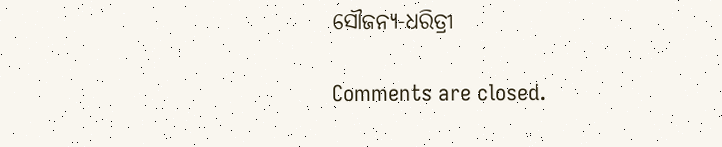ସୌଜନ୍ୟ-ଧରିତ୍ରୀ

Comments are closed.